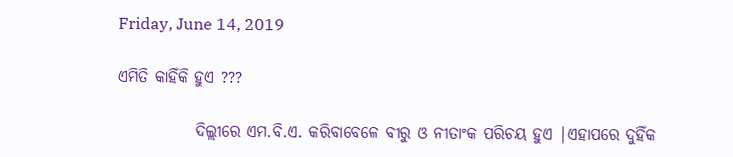Friday, June 14, 2019

ଏମିତି କାହିଁକି ହୁଏ ???

            ଦିଲ୍ଲୀରେ ଏମ.ବି.ଏ. କରିବାବେଳେ ବୀରୁ ଓ ନୀତାଂକ ପରିଚୟ ହୁଏ |ଏହାପରେ ଦୁହିଁକ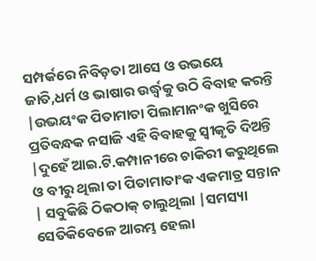ସମ୍ପର୍କରେ ନିବିଡ଼ତା ଆସେ ଓ ଉଭୟେ ଜାତି,ଧର୍ମ ଓ ଭାଷାର ଉର୍ଦ୍ଧ୍ବକୁ ଉଠି ବିବାହ କରନ୍ତି |ଉଭୟଂକ ପିତାମାତା ପିଲାମାନଂକ ଖୁସିରେ ପ୍ରତିବନ୍ଧକ ନସାଜି ଏହି ବିବାହକୁ ସ୍ବୀକୃତି ଦିଅନ୍ତି |ଦୁହେଁ ଆଇ.ଟି.କମ୍ପାନୀରେ ଚାକିରୀ କରୁଥିଲେ ଓ ବୀରୁ ଥିଲା ତା ପିତାମାତାଂକ ଏକମାତ୍ର ସନ୍ତାନ | ସବୁକିଛି ଠିକଠାକ୍ ଚାଲୁଥିଲା |ସମସ୍ୟା ସେତିକିବେଳେ ଆରମ୍ଭ ହେଲା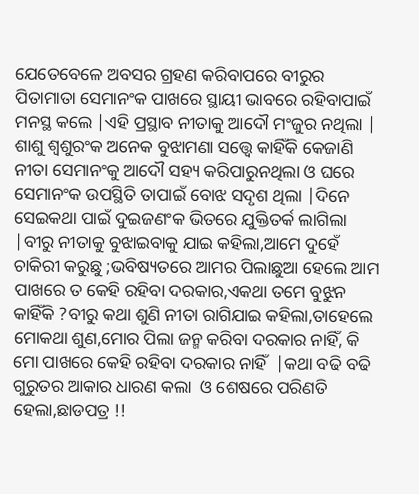ଯେତେବେଳେ ଅବସର ଗ୍ରହଣ କରିବାପରେ ବୀରୁର ପିତାମାତା ସେମାନଂକ ପାଖରେ ସ୍ଥାୟୀ ଭାବରେ ରହିବାପାଇଁ ମନସ୍ଥ କଲେ |ଏହି ପ୍ରସ୍ଥାବ ନୀତାକୁ ଆଦୌ ମଂଜୁର ନଥିଲା |  ଶାଶୁ ଶ୍ବଶୁରଂକ ଅନେକ ବୁଝାମଣା ସତ୍ତ୍ବେ କାହିଁକି କେଜାଣି ନୀତା ସେମାନଂକୁ ଆଦୌ ସହ୍ୟ କରିପାରୁନଥିଲା ଓ ଘରେ ସେମାନଂକ ଉପସ୍ଥିତି ତାପାଇଁ ବୋଝ ସଦୃଶ ଥିଲା |ଦିନେ ସେଇକଥା ପାଇଁ ଦୁଇଜଣଂକ ଭିତରେ ଯୁକ୍ତିତର୍କ ଲାଗିଲା |ବୀରୁ ନୀତାକୁ ବୁଝାଇବାକୁ ଯାଇ କହିଲା,ଆମେ ଦୁହେଁ ଚାକିରୀ କରୁଛୁ ;ଭବିଷ୍ୟତରେ ଆମର ପିଲାଛୁଆ ହେଲେ ଆମ ପାଖରେ ତ କେହି ରହିବା ଦରକାର,ଏକଥା ତମେ ବୁଝୁନ କାହିଁକି ?ବୀରୁ କଥା ଶୁଣି ନୀତା ରାଗିଯାଇ କହିଲା,ତାହେଲେ ମୋକଥା ଶୁଣ,ମୋର ପିଲା ଜନ୍ମ କରିବା ଦରକାର ନାହିଁ, କି ମୋ ପାଖରେ କେହି ରହିବା ଦରକାର ନାହିଁ  |କଥା ବଢି ବଢି ଗୁରୁତର ଆକାର ଧାରଣ କଲା  ଓ ଶେଷରେ ପରିଣତି ହେଲା,ଛାଡପତ୍ର !!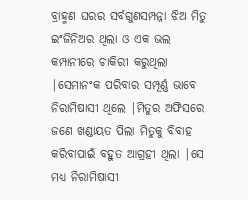ବ୍ରାହ୍ମଣ ଘରର ସର୍ବଗୁଣସମ୍ପନ୍ନା ଝିଅ ମିତୁ ଇଂଜିନିଅର ଥିଲା ଓ ଏକ ଭଲ କମ୍ପାନୀରେ ଚାକିରୀ କରୁଥିଲା |ସେମାନଂକ ପରିବାର ସମ୍ପୂର୍ଣ୍ଣ ଭାବେ ନିରାମିଷାସୀ ଥିଲେ |ମିତୁର ଅଫିସରେ ଜଣେ ଖଣ୍ଡାୟତ ପିଲା ମିତୁକୁ ବିବାହ କରିବାପାଇଁ ବହୁତ ଆଗ୍ରହୀ ଥିଲା |ସେ ମଧ୍ୟ ନିରାମିଷାସୀ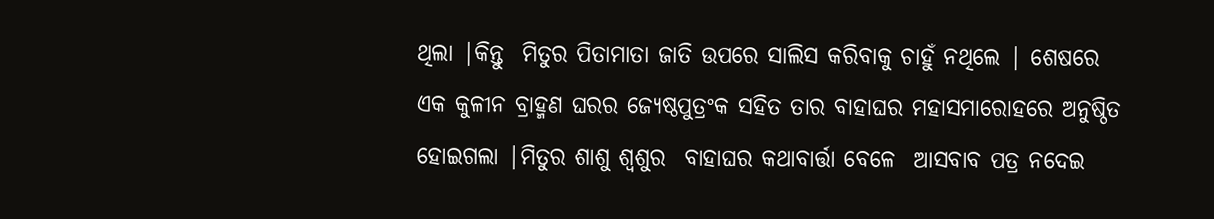ଥିଲା |କିନ୍ତୁ  ମିତୁର ପିତାମାତା ଜାତି ଉପରେ ସାଲିସ କରିବାକୁ ଚାହୁଁ ନଥିଲେ | ଶେଷରେ ଏକ କୁଳୀନ ବ୍ରାହ୍ମଣ ଘରର ଜ୍ୟେଷ୍ଠପୁତ୍ରଂକ ସହିତ ତାର ବାହାଘର ମହାସମାରୋହରେ ଅନୁଷ୍ଠିତ ହୋଇଗଲା |ମିତୁର ଶାଶୁ ଶ୍ବଶୁର  ବାହାଘର କଥାବାର୍ତ୍ତା ବେଳେ  ଆସବାବ ପତ୍ର ନଦେଇ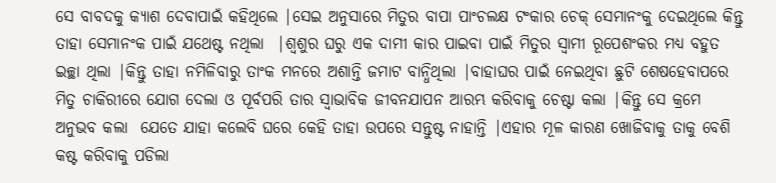ସେ ବାବଦକୁ କ୍ୟାଶ ଦେବାପାଇଁ କହିଥିଲେ |ସେଇ ଅନୁସାରେ ମିତୁର ବାପା ପାଂଚଲକ୍ଷ ଟଂକାର ଚେକ୍ ସେମାନଂକୁ ଦେଇଥିଲେ କିନ୍ତୁ ତାହା ସେମାନଂକ ପାଇଁ ଯଥେଷ୍ଟ ନଥିଲା  |ଶ୍ବଶୁର ଘରୁ ଏକ ଦାମୀ କାର ପାଇବା ପାଇଁ ମିତୁର ସ୍ବାମୀ ରୂପେଶଂକର ମଧ୍ୟ ବହୁତ ଇଚ୍ଛା ଥିଲା |କିନ୍ତୁ ତାହା ନମିଳିବାରୁ ତାଂକ ମନରେ ଅଶାନ୍ତି ଜମାଟ ବାନ୍ଧିଥିଲା |ବାହାଘର ପାଇଁ ନେଇଥିବା ଛୁଟି ଶେଷହେବାପରେ ମିତୁ ଚାକିରୀରେ ଯୋଗ ଦେଲା ଓ ପୂର୍ବପରି ତାର ସ୍ବାଭାବିକ ଜୀବନଯାପନ ଆରମ୍ଭ କରିବାକୁ ଚେଷ୍ଟା କଲା |କିନ୍ତୁ ସେ କ୍ରମେ ଅନୁଭବ କଲା  ଯେତେ ଯାହା କଲେବି ଘରେ କେହି ତାହା ଉପରେ ସନ୍ତୁଷ୍ଟ ନାହାନ୍ତି |ଏହାର ମୂଳ କାରଣ ଖୋଜିବାକୁ ତାକୁ ବେଶି କଷ୍ଟ କରିବାକୁ ପଡିଲା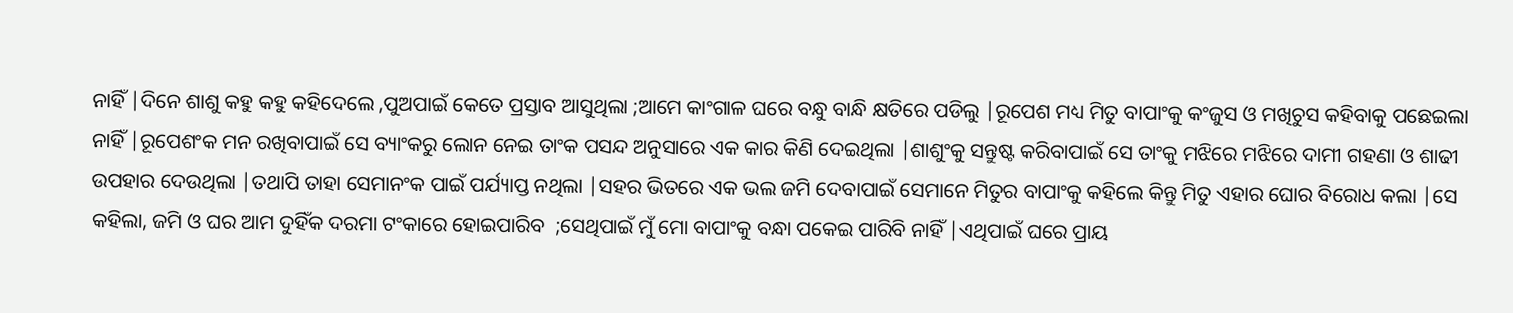ନାହିଁ |ଦିନେ ଶାଶୁ କହୁ କହୁ କହିଦେଲେ ,ପୁଅପାଇଁ କେତେ ପ୍ରସ୍ତାବ ଆସୁଥିଲା ;ଆମେ କାଂଗାଳ ଘରେ ବନ୍ଧୁ ବାନ୍ଧି କ୍ଷତିରେ ପଡିଲୁ |ରୂପେଶ ମଧ୍ୟ ମିତୁ ବାପାଂକୁ କଂଜୁସ ଓ ମଖିଚୁସ କହିବାକୁ ପଛେଇଲା ନାହିଁ |ରୂପେଶଂକ ମନ ରଖିବାପାଇଁ ସେ ବ୍ୟାଂକରୁ ଲୋନ ନେଇ ତାଂକ ପସନ୍ଦ ଅନୁସାରେ ଏକ କାର କିଣି ଦେଇଥିଲା |ଶାଶୁଂକୁ ସନ୍ତୁଷ୍ଟ କରିବାପାଇଁ ସେ ତାଂକୁ ମଝିରେ ମଝିରେ ଦାମୀ ଗହଣା ଓ ଶାଢୀ ଉପହାର ଦେଉଥିଲା |ତଥାପି ତାହା ସେମାନଂକ ପାଇଁ ପର୍ଯ୍ୟାପ୍ତ ନଥିଲା |ସହର ଭିତରେ ଏକ ଭଲ ଜମି ଦେବାପାଇଁ ସେମାନେ ମିତୁର ବାପାଂକୁ କହିଲେ କିନ୍ତୁ ମିତୁ ଏହାର ଘୋର ବିରୋଧ କଲା |ସେ କହିଲା, ଜମି ଓ ଘର ଆମ ଦୁହିଁକ ଦରମା ଟଂକାରେ ହୋଇପାରିବ  ;ସେଥିପାଇଁ ମୁଁ ମୋ ବାପାଂକୁ ବନ୍ଧା ପକେଇ ପାରିବି ନାହିଁ |ଏଥିପାଇଁ ଘରେ ପ୍ରାୟ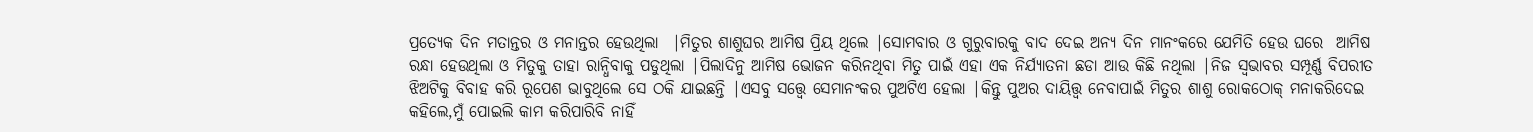ପ୍ରତ୍ୟେକ ଦିନ ମତାନ୍ତର ଓ ମନାନ୍ତର ହେଉଥିଲା  |ମିତୁର ଶାଶୁଘର ଆମିଷ ପ୍ରିୟ ଥିଲେ |ସୋମବାର ଓ ଗୁରୁବାରକୁ ବାଦ ଦେଇ ଅନ୍ୟ ଦିନ ମାନଂକରେ ଯେମିତି ହେଉ ଘରେ  ଆମିଷ ରନ୍ଧା ହେଉଥିଲା ଓ ମିତୁକୁ ତାହା ରାନ୍ଧିବାକୁ ପଡୁଥିଲା |ପିଲାଦିନୁ ଆମିଷ ଭୋଜନ କରିନଥିବା ମିତୁ ପାଇଁ ଏହା ଏକ ନିର୍ଯ୍ୟାତନା ଛଡା ଆଉ କିଛି ନଥିଲା |ନିଜ ସ୍ବଭାବର ସମ୍ପୂର୍ଣ୍ଣ ବିପରୀତ ଝିଅଟିକୁ ବିବାହ କରି ରୂପେଶ ଭାବୁଥିଲେ ସେ ଠକି ଯାଇଛନ୍ତି |ଏସବୁ ସତ୍ତ୍ବେ ସେମାନଂକର ପୁଅଟିଏ ହେଲା |କିନ୍ତୁ ପୁଅର ଦାୟିତ୍ତ୍ବ ନେବାପାଇଁ ମିତୁର ଶାଶୁ ରୋକଠୋକ୍ ମନାକରିଦେଇ କହିଲେ,ମୁଁ ପୋଇଲି କାମ କରିପାରିବି ନାହିଁ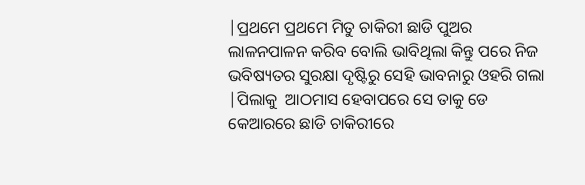|ପ୍ରଥମେ ପ୍ରଥମେ ମିତୁ ଚାକିରୀ ଛାଡି ପୁଅର ଲାଳନପାଳନ କରିବ ବୋଲି ଭାବିଥିଲା କିନ୍ତୁ ପରେ ନିଜ ଭବିଷ୍ୟତର ସୁରକ୍ଷା ଦୃଷ୍ଟିରୁ ସେହି ଭାବନାରୁ ଓହରି ଗଲା |ପିଲାକୁ  ଆଠମାସ ହେବାପରେ ସେ ତାକୁ ଡେ କେଆରରେ ଛାଡି ଚାକିରୀରେ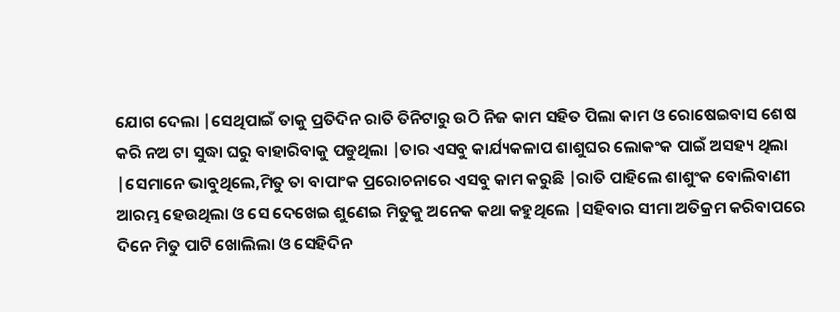ଯୋଗ ଦେଲା |ସେଥିପାଇଁ ତାକୁ ପ୍ରତିଦିନ ରାତି ତିନିଟାରୁ ଉଠି ନିଜ କାମ ସହିତ ପିଲା କାମ ଓ ରୋଷେଇବାସ ଶେଷ କରି ନଅ ଟା ସୁଦ୍ଧା ଘରୁ ବାହାରିବାକୁ ପଡୁଥିଲା |ତାର ଏସବୁ କାର୍ଯ୍ୟକଳାପ ଶାଶୁଘର ଲୋକଂକ ପାଇଁ ଅସହ୍ୟ ଥିଲା |ସେମାନେ ଭାବୁଥିଲେ,ମିତୁ ତା ବାପାଂକ ପ୍ରରୋଚନାରେ ଏସବୁ କାମ କରୁଛି |ରାତି ପାହିଲେ ଶାଶୁଂକ ବୋଲିବାଣୀ ଆରମ୍ଭ ହେଉଥିଲା ଓ ସେ ଦେଖେଇ ଶୁଣେଇ ମିତୁକୁ ଅନେକ କଥା କହୁଥିଲେ |ସହିବାର ସୀମା ଅତିକ୍ରମ କରିବାପରେ ଦିନେ ମିତୁ ପାଟି ଖୋଲିଲା ଓ ସେହିଦିନ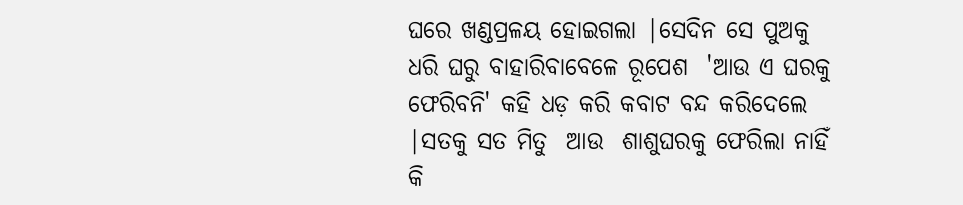ଘରେ ଖଣ୍ଡପ୍ରଳୟ ହୋଇଗଲା |ସେଦିନ ସେ ପୁଅକୁ ଧରି ଘରୁ ବାହାରିବାବେଳେ ରୂପେଶ  'ଆଉ ଏ ଘରକୁ ଫେରିବନି' କହି ଧଡ଼ କରି କବାଟ ବନ୍ଦ କରିଦେଲେ |ସତକୁ ସତ ମିତୁ  ଆଉ  ଶାଶୁଘରକୁ ଫେରିଲା ନାହିଁ କି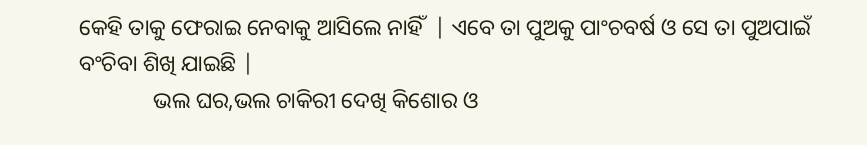କେହି ତାକୁ ଫେରାଇ ନେବାକୁ ଆସିଲେ ନାହିଁ  | ଏବେ ତା ପୁଅକୁ ପାଂଚବର୍ଷ ଓ ସେ ତା ପୁଅପାଇଁ ବଂଚିବା ଶିଖି ଯାଇଛି |
             ଭଲ ଘର,ଭଲ ଚାକିରୀ ଦେଖି କିଶୋର ଓ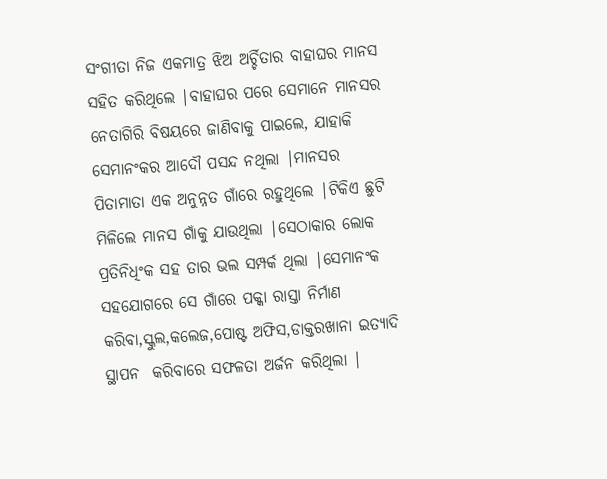ସଂଗୀତା ନିଜ ଏକମାତ୍ର ଝିଅ ଅର୍ଚ୍ଚିତାର ବାହାଘର ମାନସ ସହିତ କରିଥିଲେ |ବାହାଘର ପରେ ସେମାନେ ମାନସର ନେତାଗିରି ବିଷୟରେ ଜାଣିବାକୁ ପାଇଲେ, ଯାହାକି ସେମାନଂକର ଆଦୌ ପସନ୍ଦ ନଥିଲା |ମାନସର ପିତାମାତା ଏକ ଅନୁନ୍ନତ ଗାଁରେ ରହୁଥିଲେ |ଟିକିଏ ଛୁଟି ମିଳିଲେ ମାନସ ଗାଁକୁ ଯାଉଥିଲା |ସେଠାକାର ଲୋକ ପ୍ରତିନିଧିଂକ ସହ ତାର ଭଲ ସମ୍ପର୍କ ଥିଲା |ସେମାନଂକ ସହଯୋଗରେ ସେ ଗାଁରେ ପକ୍କା ରାସ୍ତା ନିର୍ମାଣ କରିବା,ସ୍କୁଲ,କଲେଜ,ପୋଷ୍ଟ ଅଫିସ,ଡାକ୍ତରଖାନା ଇତ୍ୟାଦି ସ୍ଥାପନ  କରିବାରେ ସଫଳତା ଅର୍ଜନ କରିଥିଲା |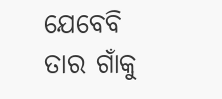ଯେବେବି ତାର ଗାଁକୁ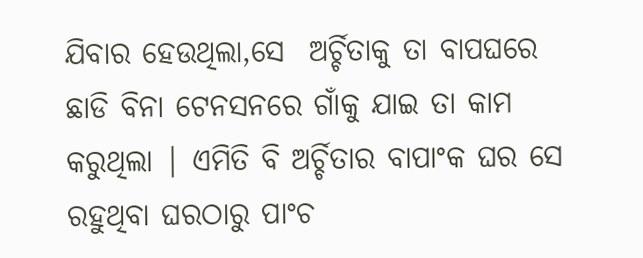ଯିବାର ହେଉଥିଲା,ସେ  ଅର୍ଚ୍ଚିତାକୁ ତା ବାପଘରେ ଛାଡି ବିନା ଟେନସନରେ ଗାଁକୁ ଯାଇ ତା କାମ କରୁଥିଲା | ଏମିତି ବି ଅର୍ଚ୍ଚିତାର ବାପାଂକ ଘର ସେ ରହୁଥିବା ଘରଠାରୁ ପାଂଚ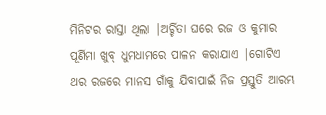ମିନିଟର ରାସ୍ତା ଥିଲା |ଅର୍ଚ୍ଚିତା ଘରେ ରଜ ଓ କୁମାର ପୂର୍ଣିମା ଖୁବ୍ ଧୁମଧାମରେ ପାଳନ କରାଯାଏ |ଗୋଟିଏ ଥର ରଜରେ ମାନସ ଗାଁକୁ ଯିବାପାଇଁ ନିଜ ପ୍ରସ୍ତୁତି ଆରମ୍ଭ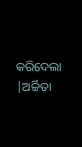କରିଦେଲା |ଅର୍ଚ୍ଚିତା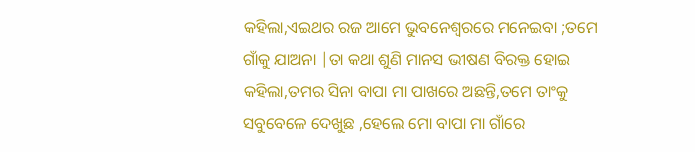କହିଲା,ଏଇଥର ରଜ ଆମେ ଭୁବନେଶ୍ବରରେ ମନେଇବା ;ତମେ ଗାଁକୁ ଯାଅନା |ତା କଥା ଶୁଣି ମାନସ ଭୀଷଣ ବିରକ୍ତ ହୋଇ କହିଲା,ତମର ସିନା ବାପା ମା ପାଖରେ ଅଛନ୍ତି,ତମେ ତାଂକୁ ସବୁବେଳେ ଦେଖୁଛ ,ହେଲେ ମୋ ବାପା ମା ଗାଁରେ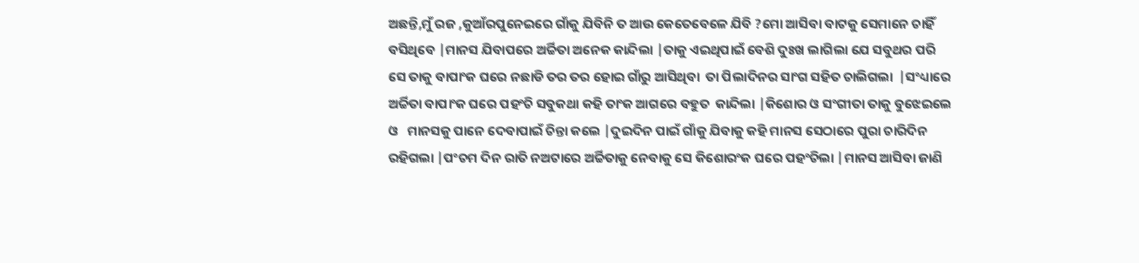ଅଛନ୍ତି,ମୁଁ ରଜ ,କୁଆଁରପୁନେଇରେ ଗାଁକୁ ଯିବିନି ତ ଆଉ କେତେବେଳେ ଯିବି ?ମୋ ଆସିବା ବାଟକୁ ସେମାନେ ଚାହିଁ ବସିଥିବେ |ମାନସ ଯିବାପରେ ଅର୍ଚ୍ଚିତା ଅନେକ କାନ୍ଦିଲା |ତାକୁ ଏଇଥିପାଇଁ ବେଶି ଦୁଃଖ ଲାଗିଲା ଯେ ସବୁଥର ପରି ସେ ତାକୁ ବାପାଂକ ଘରେ ନଛାଡି ତର ତର ହୋଇ ଗାଁରୁ ଆସିଥିବା  ତା ପିଲାଦିନର ସାଂଗ ସହିତ ଚାଲିଗଲା  |ସଂଧ୍ୟାରେ  ଅର୍ଚ୍ଚିତା ବାପାଂକ ଘରେ ପହଂଚି ସବୁକଥା କହି ତାଂକ ଆଗରେ ବହୁତ  କାନ୍ଦିଲା |କିଶୋର ଓ ସଂଗୀତା ତାକୁ ବୁଝେଇଲେ  ଓ   ମାନସକୁ ପାନେ ଦେବାପାଇଁ ଚିନ୍ତା କଲେ |ଦୁଇଦିନ ପାଇଁ ଗାଁକୁ ଯିବାକୁ କହି ମାନସ ସେଠାରେ ପୁରା ଚାରିଦିନ ରହିଗଲା |ପଂଚମ ଦିନ ରାତି ନଅଟାରେ ଅର୍ଚ୍ଚିତାକୁ ନେବାକୁ ସେ କିଶୋରଂକ ଘରେ ପହଂଚିଲା |ମାନସ ଆସିବା ଜାଣି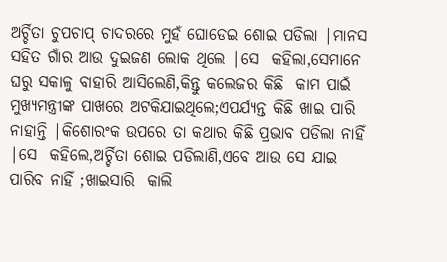ଅର୍ଚ୍ଚିତା ଚୁପଚାପ୍ ଚାଦରରେ ମୁହଁ ଘୋଡେଇ ଶୋଇ ପଡିଲା |ମାନସ  ସହିତ ଗାଁର ଆଉ ଦୁଇଜଣ ଲୋକ ଥିଲେ |ସେ  କହିଲା,ସେମାନେ ଘରୁ ସକାଳୁ ବାହାରି ଆସିଲେଣି,କିନ୍ତୁ କଲେଜର କିଛି  କାମ ପାଇଁ ମୁଖ୍ୟମନ୍ତ୍ରୀଙ୍କ ପାଖରେ ଅଟକିଯାଇଥିଲେ;ଏପର୍ଯ୍ୟନ୍ତ କିଛି ଖାଇ ପାରି ନାହାନ୍ତି |କିଶୋରଂକ ଉପରେ ତା କଥାର କିଛି ପ୍ରଭାବ ପଡିଲା ନାହିଁ |ସେ  କହିଲେ,ଅର୍ଚ୍ଚିତା ଶୋଇ ପଡିଲାଣି,ଏବେ ଆଉ ସେ ଯାଇ ପାରିବ ନାହିଁ ;ଖାଇସାରି  କାଲି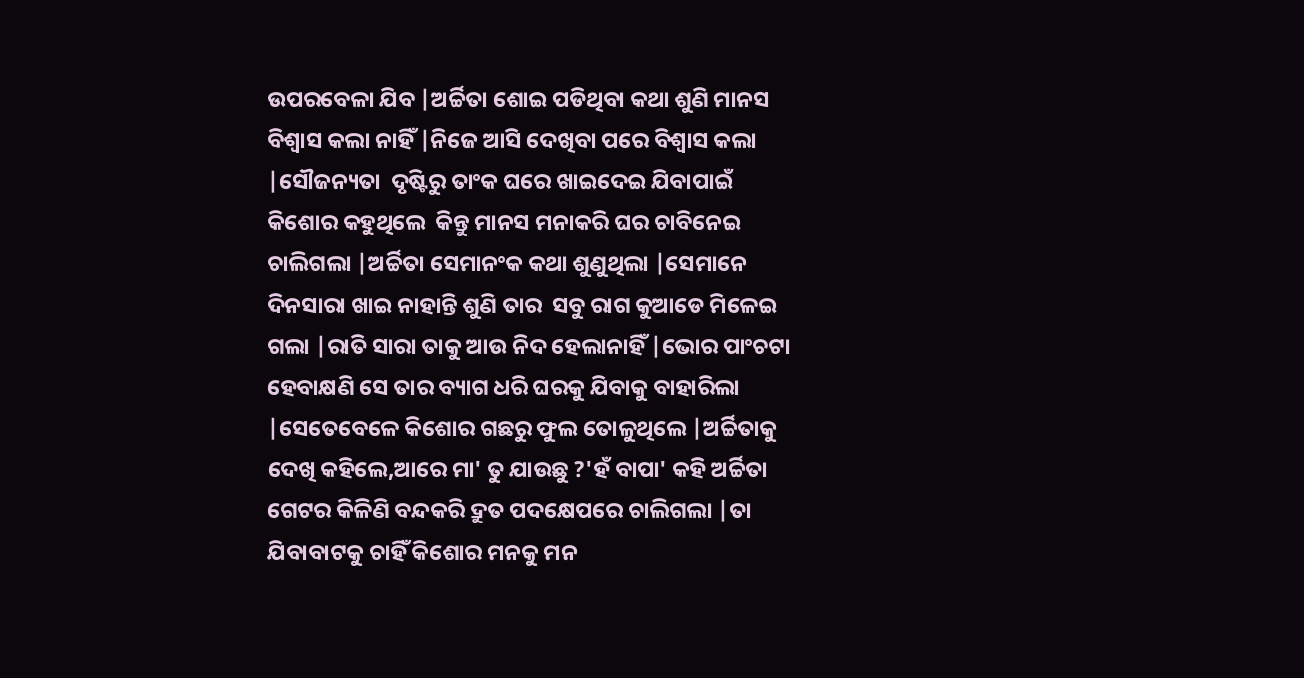ଉପରବେଳା ଯିବ |ଅର୍ଚ୍ଚିତା ଶୋଇ ପଡିଥିବା କଥା ଶୁଣି ମାନସ ବିଶ୍ବାସ କଲା ନାହିଁ |ନିଜେ ଆସି ଦେଖିବା ପରେ ବିଶ୍ବାସ କଲା  |ସୌଜନ୍ୟତା  ଦୃଷ୍ଟିରୁ ତାଂକ ଘରେ ଖାଇଦେଇ ଯିବାପାଇଁ କିଶୋର କହୁଥିଲେ  କିନ୍ତୁ ମାନସ ମନାକରି ଘର ଚାବିନେଇ ଚାଲିଗଲା |ଅର୍ଚ୍ଚିତା ସେମାନଂକ କଥା ଶୁଣୁଥିଲା |ସେମାନେ ଦିନସାରା ଖାଇ ନାହାନ୍ତି ଶୁଣି ତାର  ସବୁ ରାଗ କୁଆଡେ ମିଳେଇ ଗଲା |ରାତି ସାରା ତାକୁ ଆଉ ନିଦ ହେଲାନାହିଁ |ଭୋର ପାଂଚଟା ହେବାକ୍ଷଣି ସେ ତାର ବ୍ୟାଗ ଧରି ଘରକୁ ଯିବାକୁ ବାହାରିଲା |ସେତେବେଳେ କିଶୋର ଗଛରୁ ଫୁଲ ତୋଳୁଥିଲେ |ଅର୍ଚ୍ଚିତାକୁ ଦେଖି କହିଲେ,ଆରେ ମା' ତୁ ଯାଉଛୁ ?'ହଁ ବାପା' କହି ଅର୍ଚ୍ଚିତା ଗେଟର କିଳିଣି ବନ୍ଦକରି ଦ୍ରୁତ ପଦକ୍ଷେପରେ ଚାଲିଗଲା |ତା ଯିବାବାଟକୁ ଚାହିଁ କିଶୋର ମନକୁ ମନ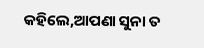କହିଲେ,ଆପଣା ସୁନା ତ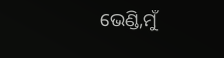ଭେଣ୍ଡି,ମୁଁ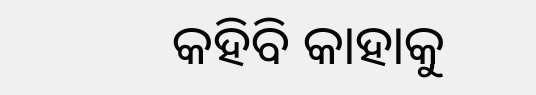କହିବି କାହାକୁ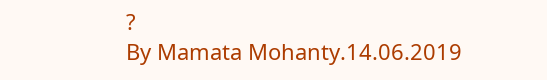?
By Mamata Mohanty.14.06.2019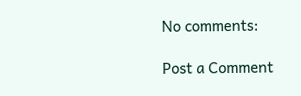No comments:

Post a Comment